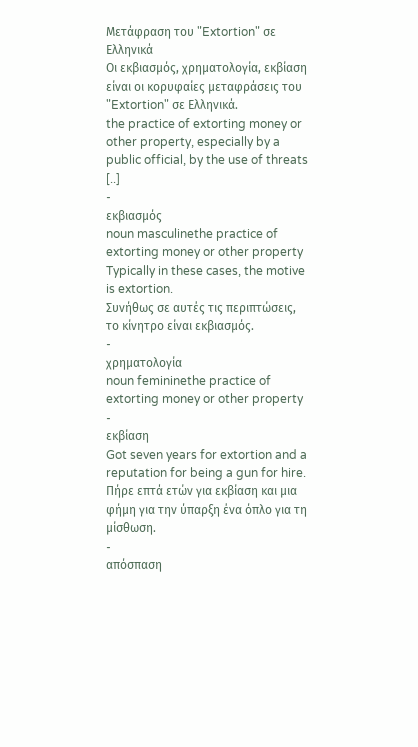Μετάφραση του "Extortion" σε Ελληνικά
Οι εκβιασμός, χρηματολογία, εκβίαση είναι οι κορυφαίες μεταφράσεις του "Extortion" σε Ελληνικά.
the practice of extorting money or other property, especially by a public official, by the use of threats [..]
-
εκβιασμός
noun masculinethe practice of extorting money or other property
Typically in these cases, the motive is extortion.
Συνήθως σε αυτές τις περιπτώσεις, το κίνητρο είναι εκβιασμός.
-
χρηματολογία
noun femininethe practice of extorting money or other property
-
εκβίαση
Got seven years for extortion and a reputation for being a gun for hire.
Πήρε επτά ετών για εκβίαση και μια φήμη για την ύπαρξη ένα όπλο για τη μίσθωση.
-
απόσπαση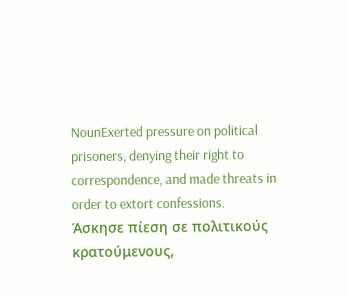NounExerted pressure on political prisoners, denying their right to correspondence, and made threats in order to extort confessions.
Άσκησε πίεση σε πολιτικούς κρατούμενους,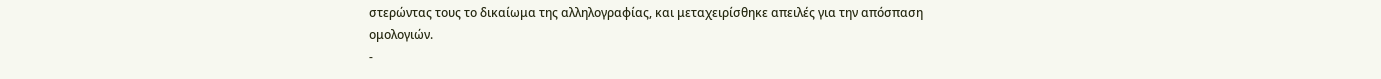στερώντας τους το δικαίωμα της αλληλογραφίας, και μεταχειρίσθηκε απειλές για την απόσπαση ομολογιών.
-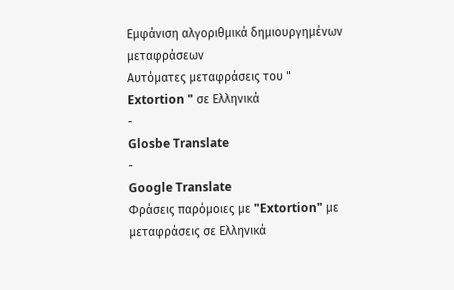Εμφάνιση αλγοριθμικά δημιουργημένων μεταφράσεων
Αυτόματες μεταφράσεις του " Extortion " σε Ελληνικά
-
Glosbe Translate
-
Google Translate
Φράσεις παρόμοιες με "Extortion" με μεταφράσεις σε Ελληνικά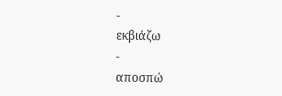-
εκβιάζω
-
αποσπώ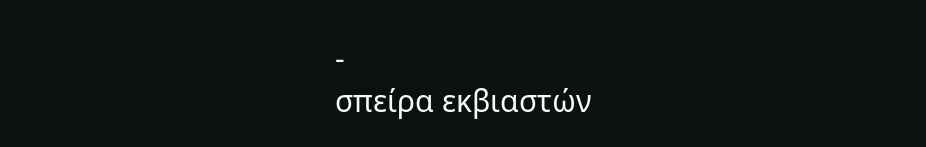-
σπείρα εκβιαστών